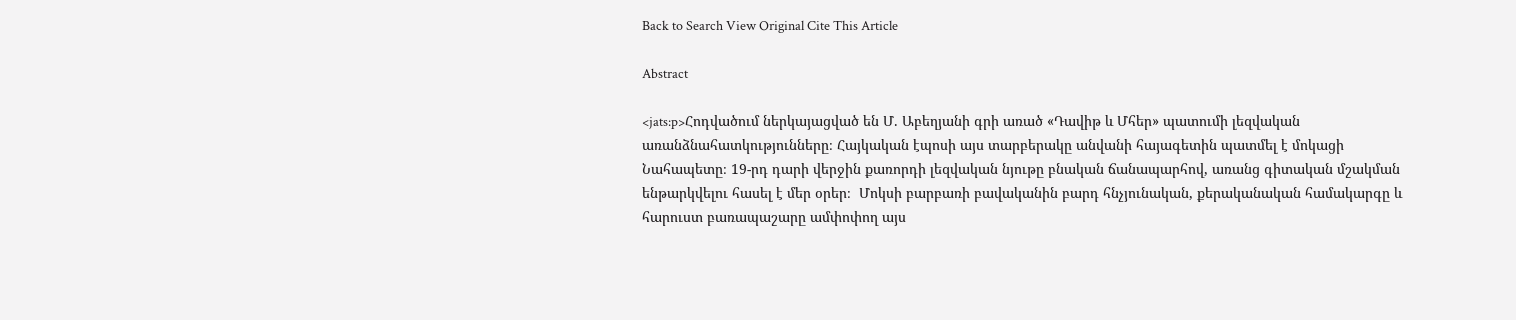Back to Search View Original Cite This Article

Abstract

<jats:p>Հոդվածում ներկայացված են Մ. Աբեղյանի գրի առած «Դավիթ և Մհեր» պատումի լեզվական առանձնահատկությունները։ Հայկական էպոսի այս տարբերակը անվանի հայագետին պատմել է մոկացի Նահապետը։ 19-րդ դարի վերջին քառորդի լեզվական նյութը բնական ճանապարհով, առանց գիտական մշակման ենթարկվելու հասել է մեր օրեր։  Մոկսի բարբառի բավականին բարդ հնչյունական, քերականական համակարգը և հարուստ բառապաշարը ամփոփող այս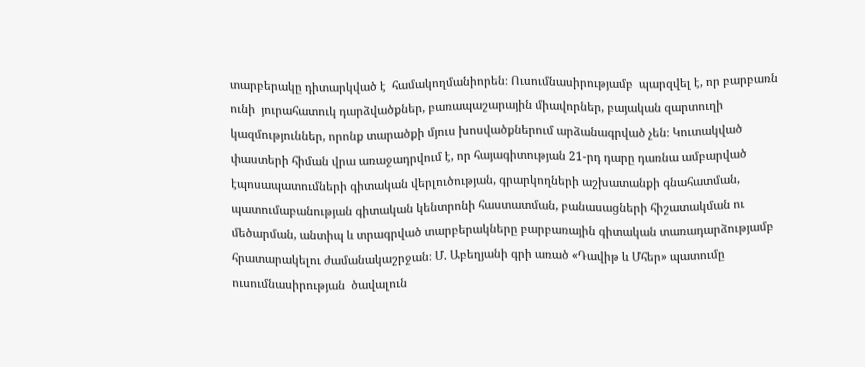տարբերակը դիտարկված է  համակողմանիորեն։ Ուսումնասիրությամբ  պարզվել է, որ բարբառն ունի  յուրահատուկ դարձվածքներ, բառապաշարային միավորներ, բայական զարտուղի կազմություններ, որոնք տարածքի մյուս խոսվածքներում արձանագրված չեն։ Կուտակված փաստերի հիման վրա առաջադրվում է, որ հայագիտության 21-րդ դարը դառնա ամբարված էպոսապատումների գիտական վերլուծության, գրարկողների աշխատանքի գնահատման, պատումաբանության գիտական կենտրոնի հաստատման, բանասացների հիշատակման ու մեծարման, անտիպ և տրագրված տարբերակները բարբառային գիտական տառադարձությամբ հրատարակելու ժամանակաշրջան։ Մ. Աբեղյանի գրի առած «Դավիթ և Մհեր» պատումը ուսումնասիրության  ծավալուն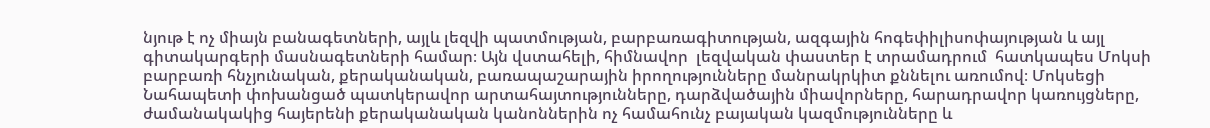նյութ է ոչ միայն բանագետների, այլև լեզվի պատմության, բարբառագիտության, ազգային հոգեփիլիսոփայության և այլ գիտակարգերի մասնագետների համար։ Այն վստահելի, հիմնավոր  լեզվական փաստեր է տրամադրում  հատկապես Մոկսի բարբառի հնչյունական, քերականական, բառապաշարային իրողությունները մանրակրկիտ քննելու առումով։ Մոկսեցի Նահապետի փոխանցած պատկերավոր արտահայտությունները, դարձվածային միավորները, հարադրավոր կառույցները, ժամանակակից հայերենի քերականական կանոններին ոչ համահունչ բայական կազմությունները և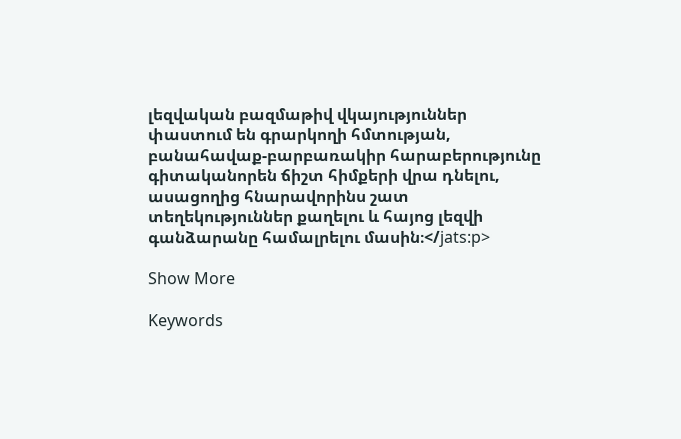լեզվական բազմաթիվ վկայություններ փաստում են գրարկողի հմտության, բանահավաք-բարբառակիր հարաբերությունը գիտականորեն ճիշտ հիմքերի վրա դնելու, ասացողից հնարավորինս շատ տեղեկություններ քաղելու և հայոց լեզվի գանձարանը համալրելու մասին։</jats:p>

Show More

Keywords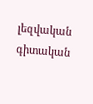լեզվական գիտական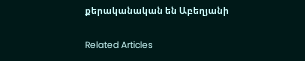քերականական են Աբեղյանի

Related Articles